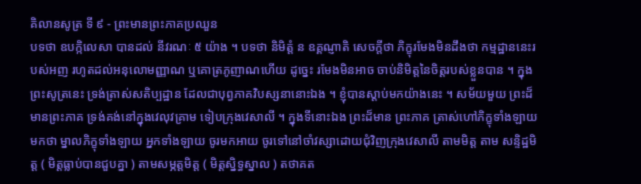គិលានសូត្រ ទី ៩ - ព្រះមានព្រះភាគប្រឈួន
បទថា ឧបក្កិលេសា បានដល់ នីវរណៈ ៥ យ៉ាង ។ បទថា និមិត្តំ ន ឧគ្គណ្ញាតិ សេចក្តីថា ភិក្ខុរមែងមិនដឹងថា កម្មដ្ឋាននេះរបស់អញ រហូតដល់អនុលោមញ្ញាណ ឬគោត្រភូញាណហើយ ដូច្នេះ រមែងមិនអាច ចាប់និមិត្តនៃចិត្តរបស់ខ្លួនបាន ។ ក្នុងព្រះសូត្រនេះ ទ្រង់ត្រាស់សតិប្បដ្ឋាន ដែលជាបុព្វភាគវិបស្សនានោះឯង ។ ខ្ញុំបានស្តាប់មកយ៉ាងនេះ ។ សម័យមួយ ព្រះដ៏មានព្រះភាគ ទ្រង់គង់នៅក្នុងវេលុវគ្រាម ទៀបក្រុងវេសាលី ។ ក្នុងទីនោះឯង ព្រះដ៏មាន ព្រះភាគ ត្រាស់ហៅភិក្ខុទាំងឡាយមកថា ម្នាលភិក្ខុទាំងឡាយ អ្នកទាំងឡាយ ចូរមកអាយ ចូរទៅនៅចាំវស្សាដោយជុំវិញក្រុងវេសាលី តាមមិត្ត តាម សន្ទិដ្ឋមិត្ត ( មិត្តធ្លាប់បានជួបគ្នា ) តាមសម្ភត្តមិត្ត ( មិត្តស្និទ្ធស្នាល ) តថាគត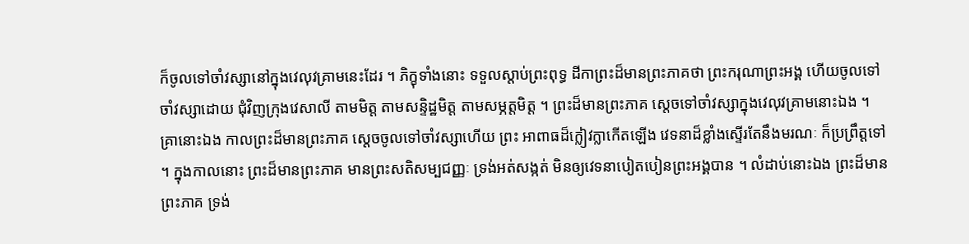ក៏ចូលទៅចាំវស្សានៅក្នុងវេលុវគ្រាមនេះដែរ ។ ភិក្ខុទាំងនោះ ទទួលស្តាប់ព្រះពុទ្ធ ដីកាព្រះដ៏មានព្រះភាគថា ព្រះករុណាព្រះអង្គ ហើយចូលទៅចាំវស្សាដោយ ជុំវិញក្រុងវេសាលី តាមមិត្ត តាមសន្ទិដ្ឋមិត្ត តាមសម្ភត្តមិត្ត ។ ព្រះដ៏មានព្រះភាគ ស្តេចទៅចាំវស្សាក្នុងវេលុវគ្រាមនោះឯង ។ គ្រានោះឯង កាលព្រះដ៏មានព្រះភាគ ស្តេចចូលទៅចាំវស្សាហើយ ព្រះ អាពាធដ៏ក្លៀវក្លាកើតឡើង វេទនាដ៏ខ្លាំងស្ទើរតែនឹងមរណៈ ក៏ប្រព្រឹត្តទៅ ។ ក្នុងកាលនោះ ព្រះដ៏មានព្រះភាគ មានព្រះសតិសម្បជញ្ញៈ ទ្រង់អត់សង្កត់ មិនឲ្យវេទនាបៀតបៀនព្រះអង្គបាន ។ លំដាប់នោះឯង ព្រះដ៏មានព្រះភាគ ទ្រង់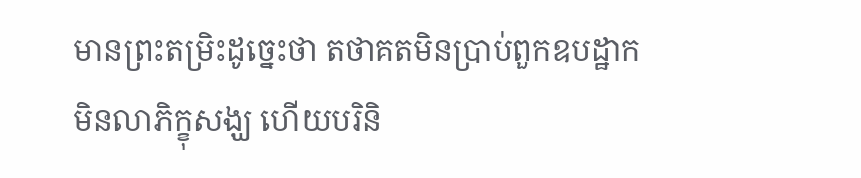មានព្រះតម្រិះដូច្នេះថា តថាគតមិនប្រាប់ពួកឧបដ្ឋាក មិនលាភិក្ខុសង្ឃ ហើយបរិនិ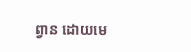ព្វាន ដោយមេ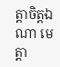ត្តាចិត្តឯណា មេត្តា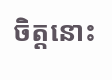ចិត្តនោះ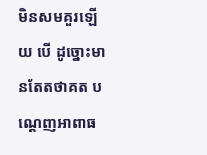មិនសមគួរឡើយ បើ ដូច្នោះមានតែតថាគត បណ្តេញអាពាធ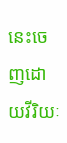នេះចេញដោយវីរិយៈ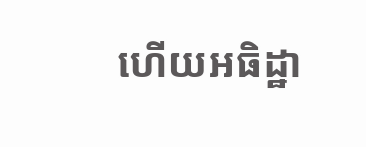ហើយអធិដ្ឋា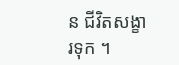ន ជីវិតសង្ខារទុក ។